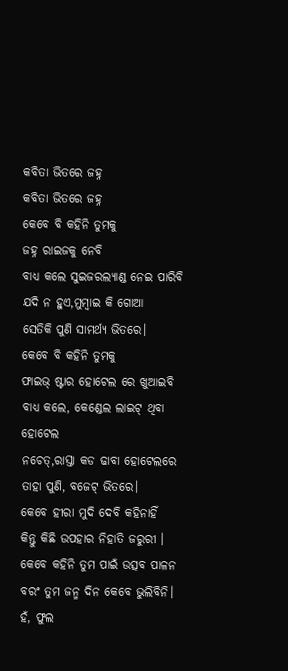କବିତା ଭିତରେ ଜହ୍ନ
କବିତା ଭିତରେ ଜହ୍ନ
କେବେ ବି କହିନି ତୁମକୁ
ଜହ୍ନ ରାଇଜକୁ ନେବି
ବାଧ୍ୟ କଲେ ସୁଇଜରଲ୍ୟାଣ୍ଡ ନେଇ ପାରିବି
ଯଦି ନ ହୁଏ,ମୁମ୍ବାଇ କି ଗୋଆ
ସେତିକି ପୁଣି ସାମର୍ଥ୍ୟ ଭିତରେ।
କେବେ ବି କହିନି ତୁମକୁ
ଫାଇଭ୍ ଷ୍ଟାର ହୋଟେଲ ରେ ଖୁଆଇବି
ବାଧ୍ୟ କଲେ, କେଣ୍ଡେଲ ଲାଇଟ୍ ଥିବା ହୋଟେଲ
ନଚେତ୍,ରାସ୍ତା କଡ ଢାବା ହୋଟେଲରେ
ତାହା ପୁଣି, ବଜେଟ୍ ଭିତରେ।
କେବେ ହୀରା ମୁଦି ଦେବି କହିନାହିଁ
କିନ୍ତୁ କିଛି ଉପହାର ନିହାତି ଜରୁରୀ ।
କେବେ କହିନି ତୁମ ପାଇଁ ଉତ୍ସବ ପାଳନ
ବରଂ ତୁମ ଜନ୍ମ ଦିନ କେବେ ଭୁଲିବିନି।
ହଁ, ଫୁଲ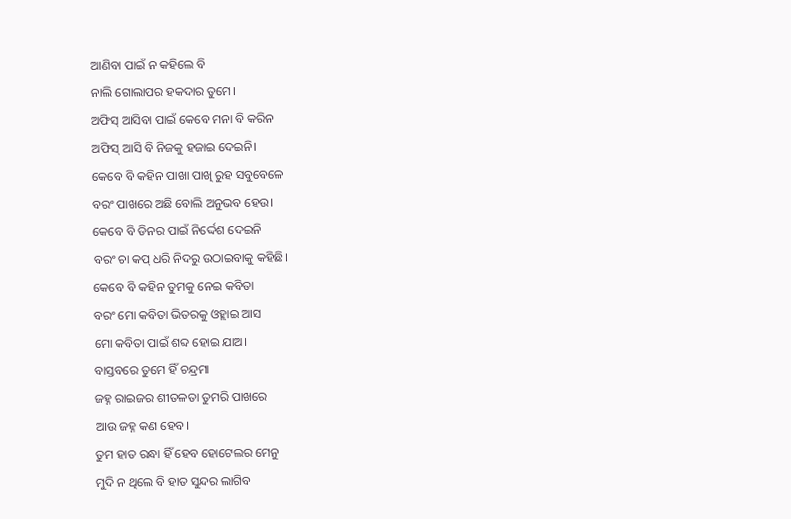ଆଣିବା ପାଇଁ ନ କହିଲେ ବି
ନାଲି ଗୋଲାପର ହକଦାର ତୁମେ।
ଅଫିସ୍ ଆସିବା ପାଇଁ କେବେ ମନା ବି କରିନ
ଅଫିସ୍ ଆସି ବି ନିଜକୁ ହଜାଇ ଦେଇନି।
କେବେ ବି କହିନ ପାଖା ପାଖି ରୁହ ସବୁବେଳେ
ବରଂ ପାଖରେ ଅଛି ବୋଲି ଅନୁଭବ ହେଉ।
କେବେ ବି ଡିନର ପାଇଁ ନିର୍ଦ୍ଦେଶ ଦେଇନି
ବରଂ ଚା କପ୍ ଧରି ନିଦରୁ ଉଠାଇବାକୁ କହିଛି।
କେବେ ବି କହିନ ତୁମକୁ ନେଇ କବିତା
ବରଂ ମୋ କବିତା ଭିତରକୁ ଓହ୍ଲାଇ ଆସ
ମୋ କବିତା ପାଇଁ ଶବ୍ଦ ହୋଇ ଯାଅ।
ବାସ୍ତବରେ ତୁମେ ହିଁ ଚନ୍ଦ୍ରମା
ଜହ୍ନ ରାଇଜର ଶୀତଳତା ତୁମରି ପାଖରେ
ଆଉ ଜହ୍ନ କଣ ହେବ।
ତୁମ ହାତ ରନ୍ଧା ହିଁ ହେବ ହୋଟେଲର ମେନୁ
ମୁଦି ନ ଥିଲେ ବି ହାତ ସୁନ୍ଦର ଲାଗିବ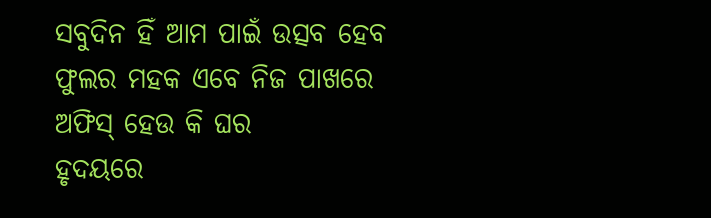ସବୁଦିନ ହିଁ ଆମ ପାଇଁ ଉତ୍ସବ ହେବ
ଫୁଲର ମହକ ଏବେ ନିଜ ପାଖରେ
ଅଫିସ୍ ହେଉ କି ଘର
ହୃଦୟରେ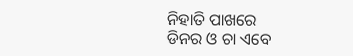ନିହାତି ପାଖରେ
ଡିନର ଓ ଚା ଏବେ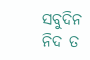ସବୁଦିନ
ନିଦ ତ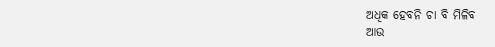ଅଧିକ ହେବନି ଚା ବି ମିଳିବ
ଆଉ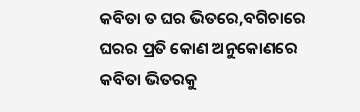କବିତା ତ ଘର ଭିତରେ,ବଗିଚାରେ
ଘରର ପ୍ରତି କୋଣ ଅନୁକୋଣରେ
କବିତା ଭିତରକୁ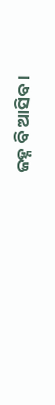ଜହ୍ନ ବି ଆସିବ।